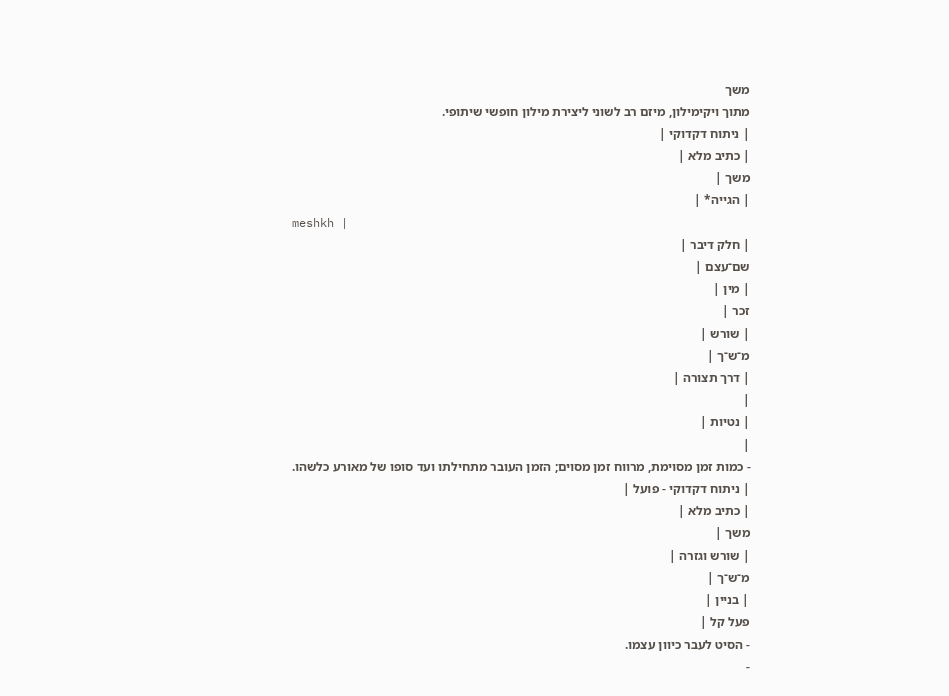משך
מתוך ויקימילון, מיזם רב לשוני ליצירת מילון חופשי שיתופי.
| ניתוח דקדוקי |
| כתיב מלא |
משך |
| הגייה* |
meshkh |
| חלק דיבר |
שם־עצם |
| מין |
זכר |
| שורש |
מ־ש־ך |
| דרך תצורה |
|
| נטיות |
|
- כמות זמן מסוימת, מרווח זמן מסוים; הזמן העובר מתחילתו ועד סופו של מאורע כלשהו.
| ניתוח דקדוקי - פועל |
| כתיב מלא |
משך |
| שורש וגזרה |
מ־ש־ך |
| בניין |
פעל קל |
- הסיט לעבר כיוון עצמו.
-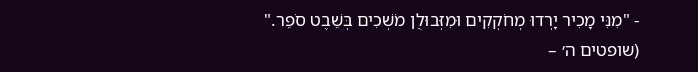- "מִנִּי מָכִיר יָרְדוּ מְחֹקְקִים וּמִזְּבוּלֻן מֹשְׁכִים בְּשֵׁבֶט סֹפֵר." (שופטים ה׳ –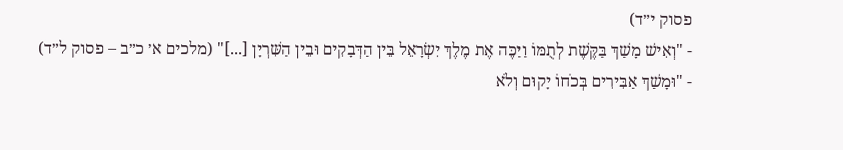פסוק י״ד)
- "וְאִישׁ מָשַׁךְ בַּקֶּשֶׁת לְתֻמּוֹ וַיַּכֶּה אֶת מֶלֶךְ יִשְׂרָאֵל בֵּין הַדְּבָקִים וּבֵין הַשִּׁרְיָן [...]" (מלכים א׳ כ״ב – פסוק ל״ד)
- "וּמָשַׁךְ אַבִּירִים בְּכֹחוֹ יָקוּם וְלֹא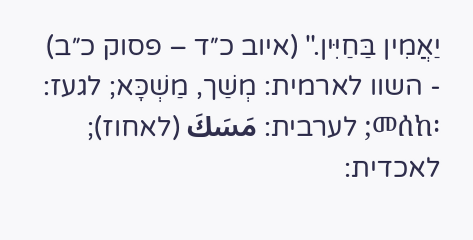יַאֲמִין בַּחַיִּין." (איוב כ״ד – פסוק כ״ב)
- השוו לארמית: מְשַׁך, מַשְׁכָּא; לגעז: መሰከ፡; לערבית: مَسَكَ (לאחוז); לאכדית: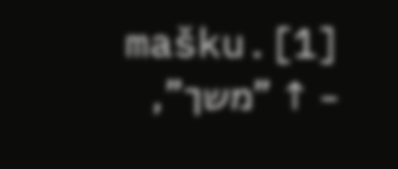mašku.[1]
- ↑ "משך",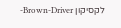לקסיקון Brown-Driver-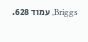Briggs, עמוד 628.